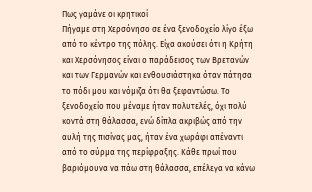Πως γαμάνε οι κρητικοί
Πήγαμε στη Χερσόνησο σε ένα ξενοδοχείο λίγο έξω από το κέντρο της πόλης. Είχα ακούσει ότι η Κρήτη και Χερσόνησος είναι ο παράδεισος των Βρετανών και των Γερμανών και ενθουσιάστηκα όταν πάτησα το πόδι μου και νόμιζα ότι θα ξεφαντώσω. Το ξενοδοχείο που μέναμε ήταν πολυτελές, όχι πολύ κοντά στη θάλασσα, ενώ δίπλα ακριβώς από την αυλή της πισίνας μας, ήταν ένα χωράφι απέναντι από το σύρμα της περίφραξης. Κάθε πρωί που βαριόμουνα να πάω στη θάλασσα, επέλεγα να κάνω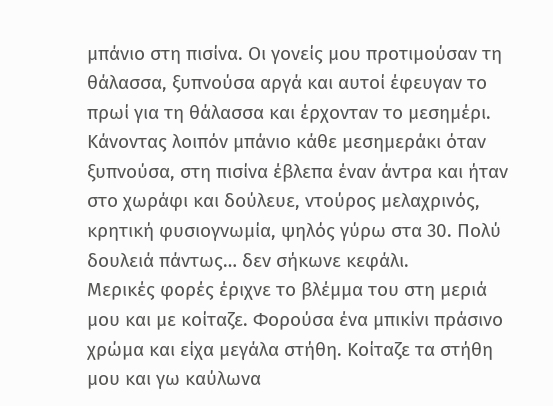μπάνιο στη πισίνα. Οι γονείς μου προτιμούσαν τη θάλασσα, ξυπνούσα αργά και αυτοί έφευγαν το πρωί για τη θάλασσα και έρχονταν το μεσημέρι. Κάνοντας λοιπόν μπάνιο κάθε μεσημεράκι όταν ξυπνούσα, στη πισίνα έβλεπα έναν άντρα και ήταν στο χωράφι και δούλευε, ντούρος μελαχρινός, κρητική φυσιογνωμία, ψηλός γύρω στα 30. Πολύ δουλειά πάντως… δεν σήκωνε κεφάλι.
Μερικές φορές έριχνε το βλέμμα του στη μεριά μου και με κοίταζε. Φορούσα ένα μπικίνι πράσινο χρώμα και είχα μεγάλα στήθη. Κοίταζε τα στήθη μου και γω καύλωνα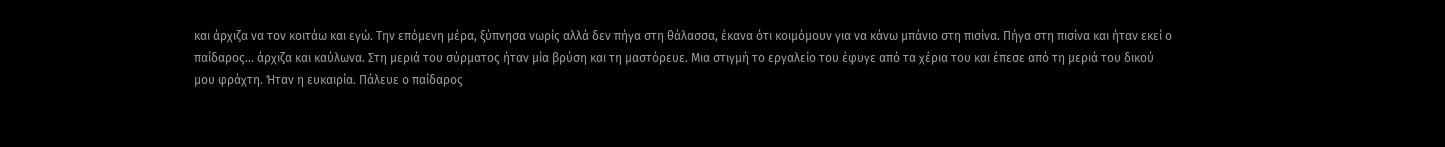και άρχιζα να τον κοιτάω και εγώ. Την επόμενη μέρα, ξύπνησα νωρίς αλλά δεν πήγα στη θάλασσα, έκανα ότι κοιμόμουν για να κάνω μπάνιο στη πισίνα. Πήγα στη πισίνα και ήταν εκεί ο παίδαρος… άρχιζα και καύλωνα. Στη μεριά του σύρματος ήταν μία βρύση και τη μαστόρευε. Μια στιγμή το εργαλείο του έφυγε από τα χέρια του και έπεσε από τη μεριά του δικού μου φράχτη. Ήταν η ευκαιρία. Πάλευε ο παίδαρος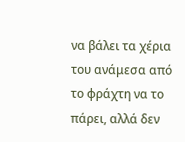να βάλει τα χέρια του ανάμεσα από το φράχτη να το πάρει, αλλά δεν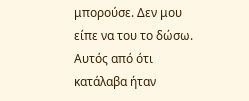μπορούσε. Δεν μου είπε να του το δώσω. Αυτός από ότι κατάλαβα ήταν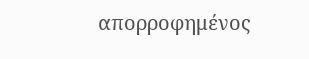απορροφημένος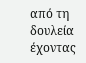από τη δουλεία έχοντας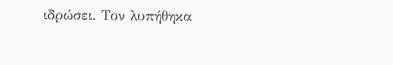ιδρώσει. Τον λυπήθηκα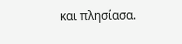και πλησίασα.